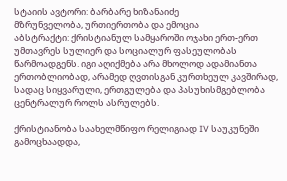სტაიის ავტორი: ბარბარე ხიზანაიძე
მზრუნველობა, ურთიერთობა და ემოცია
აბსტრაქტი: ქრისტიანულ სამყაროში ოჯახი ერთ-ერთ უმთავრეს სულიერ და სოციალურ ფასეულობას წარმოადგენს. იგი აღიქმება არა მხოლოდ ადამიანთა ერთობლიობად, არამედ ღვთისგან კურთხეულ კავშირად, სადაც სიყვარული, ერთგულება და პასუხისმგებლობა ცენტრალურ როლს ასრულებს.

ქრისტიანობა საახელმწიფო რელიგიად IV საუკუნეში გამოცხაადდა,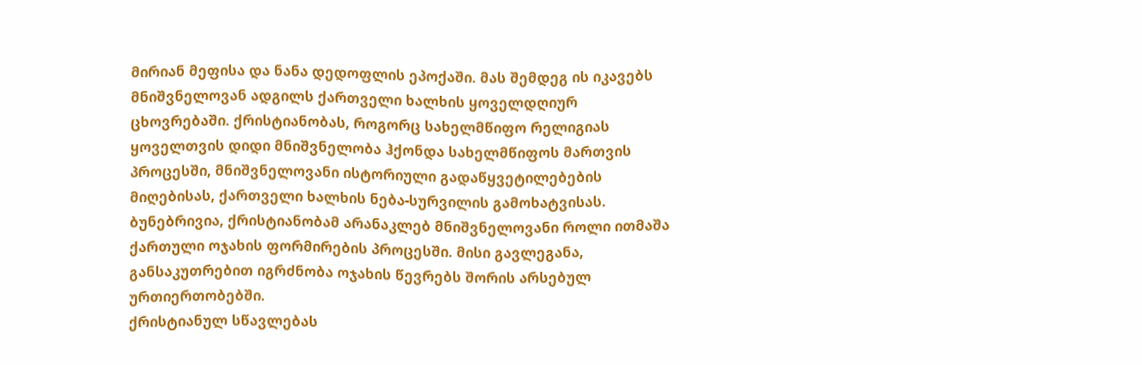მირიან მეფისა და ნანა დედოფლის ეპოქაში. მას შემდეგ ის იკავებს მნიშვნელოვან ადგილს ქართველი ხალხის ყოველდღიურ ცხოვრებაში. ქრისტიანობას, როგორც სახელმწიფო რელიგიას ყოველთვის დიდი მნიშვნელობა ჰქონდა სახელმწიფოს მართვის პროცესში, მნიშვნელოვანი ისტორიული გადაწყვეტილებების მიღებისას, ქართველი ხალხის ნება-სურვილის გამოხატვისას. ბუნებრივია, ქრისტიანობამ არანაკლებ მნიშვნელოვანი როლი ითმაშა ქართული ოჯახის ფორმირების პროცესში. მისი გავლეგანა, განსაკუთრებით იგრძნობა ოჯახის წევრებს შორის არსებულ ურთიერთობებში.
ქრისტიანულ სწავლებას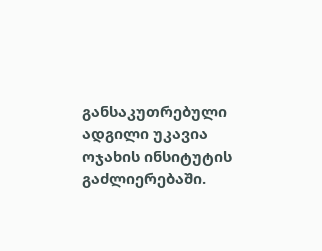განსაკუთრებული ადგილი უკავია ოჯახის ინსიტუტის გაძლიერებაში.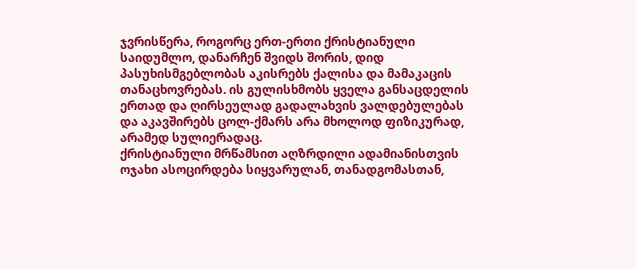ჯვრისწერა, როგორც ერთ-ერთი ქრისტიანული საიდუმლო, დანარჩენ შვიდს შორის, დიდ პასუხისმგებლობას აკისრებს ქალისა და მამაკაცის თანაცხოვრებას. ის გულისხმობს ყველა განსაცდელის ერთად და ღირსეულად გადალახვის ვალდებულებას და აკავშირებს ცოლ-ქმარს არა მხოლოდ ფიზიკურად, არამედ სულიერადაც.
ქრისტიანული მრწამსით აღზრდილი ადამიანისთვის ოჯახი ასოცირდება სიყვარულან, თანადგომასთან,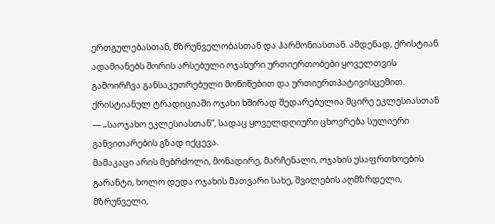ერთგულებასთან, მზრუნველობასთან და ჰარმონიასთან. ამდენად, ქრისტიან ადამიანებს შორის არსებული ოჯახური ურთიერთობები ყოველთვის გამოირჩვა განსაკუთრებული მოწიწებით და ურთიერთპატივისცემით.
ქრისტიანულ ტრადიციაში ოჯახი ხშირად შედარებულია მცირე ეკლესიასთან — „საოჯახო ეკლესიასთან“, სადაც ყოველდღიური ცხოვრება სულიერი განვითარების გზად იქცევა.
მამაკაცი არის მებრძოლი, მონადირე, მარჩენალი, ოჯახის უსაფრთხოების გარანტი, ხოლო დედა ოჯახის მათვარი სახე, შვილების აღმზრდელი, მზრუნველი,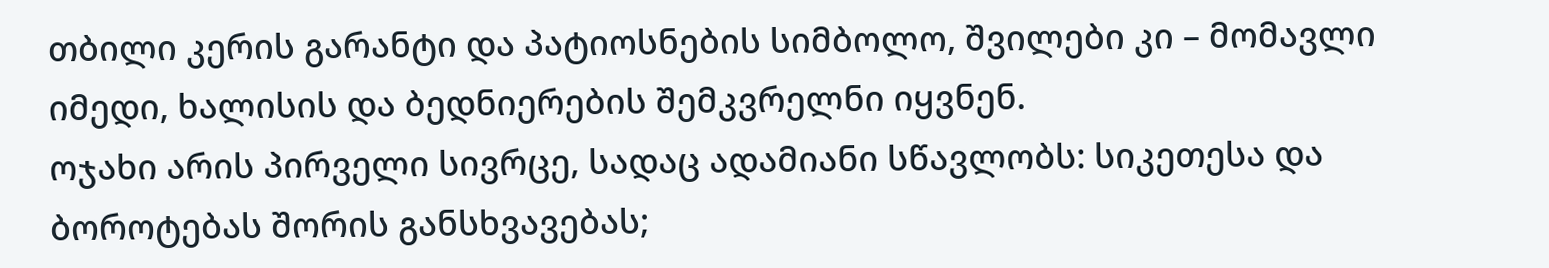თბილი კერის გარანტი და პატიოსნების სიმბოლო, შვილები კი – მომავლი იმედი, ხალისის და ბედნიერების შემკვრელნი იყვნენ.
ოჯახი არის პირველი სივრცე, სადაც ადამიანი სწავლობს: სიკეთესა და ბოროტებას შორის განსხვავებას;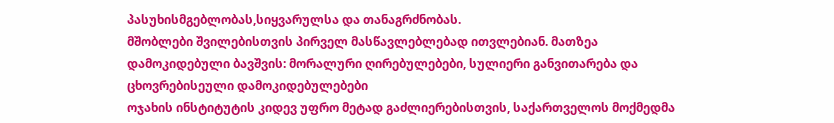პასუხისმგებლობას,სიყვარულსა და თანაგრძნობას.
მშობლები შვილებისთვის პირველ მასწავლებლებად ითვლებიან. მათზეა დამოკიდებული ბავშვის: მორალური ღირებულებები, სულიერი განვითარება და ცხოვრებისეული დამოკიდებულებები
ოჯახის ინსტიტუტის კიდევ უფრო მეტად გაძლიერებისთვის, საქართველოს მოქმედმა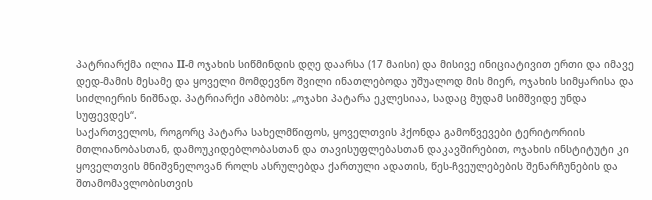პატრიარქმა ილია II-მ ოჯახის სიწმინდის დღე დაარსა (17 მაისი) და მისივე ინიციატივით ერთი და იმავე დედ-მამის მესამე და ყოველი მომდევნო შვილი ინათლებოდა უშუალოდ მის მიერ, ოჯახის სიმყარისა და სიძლიერის ნიშნად. პატრიარქი ამბობს: „ოჯახი პატარა ეკლესიაა, სადაც მუდამ სიმშვიდე უნდა სუფევდეს“.
საქართველოს, როგორც პატარა სახელმწიფოს, ყოველთვის ჰქონდა გამოწვევები ტერიტორიის მთლიანობასთან, დამოუკიდებლობასთან და თავისუფლებასთან დაკავშირებით, ოჯახის ინსტიტუტი კი ყოველთვის მნიშვნელოვან როლს ასრულებდა ქართული ადათის, წეს-ჩვეულებების შენარჩუნების და შთამომავლობისთვის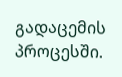გადაცემის პროცესში.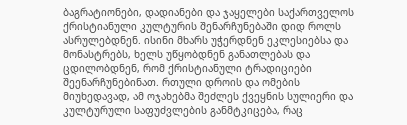ბაგრატიონები, დადიანები და ჯაყელები საქართველოს ქრისტიანული კულტურის შენარჩუნებაში დიდ როლს ასრულებდნენ. ისინი მხარს უჭერდნენ ეკლესიებსა და მონასტრებს, ხელს უწყობდნენ განათლებას და ცდილობდნენ, რომ ქრისტიანული ტრადიციები შეენარჩუნებინათ. რთული დროის და ომების მიუხედავად, ამ ოჯახებმა შეძლეს ქვეყნის სულიერი და კულტურული საფუძვლების განმტკიცება, რაც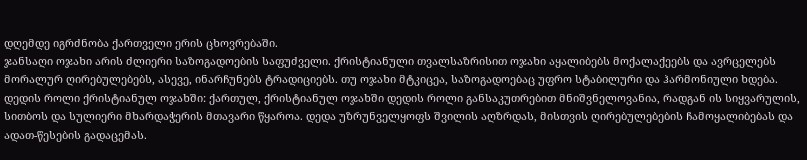დღემდე იგრძნობა ქართველი ერის ცხოვრებაში.
ჯანსაღი ოჯახი არის ძლიერი საზოგადოების საფუძველი. ქრისტიანული თვალსაზრისით ოჯახი აყალიბებს მოქალაქეებს და ავრცელებს მორალურ ღირებულებებს, ასევე, ინარჩუნებს ტრადიციებს. თუ ოჯახი მტკიცეა, საზოგადოებაც უფრო სტაბილური და ჰარმონიული ხდება.
დედის როლი ქრისტიანულ ოჯახში: ქართულ, ქრისტიანულ ოჯახში დედის როლი განსაკუთრებით მნიშვნელოვანია, რადგან ის სიყვარულის, სითბოს და სულიერი მხარდაჭერის მთავარი წყაროა. დედა უზრუნველყოფს შვილის აღზრდას, მისთვის ღირებულებების ჩამოყალიბებას და ადათ-წესების გადაცემას.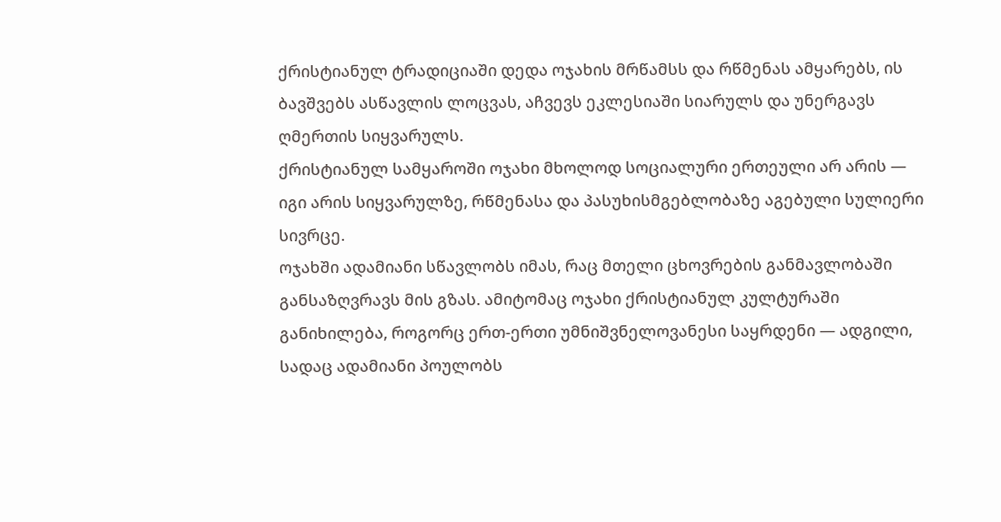ქრისტიანულ ტრადიციაში დედა ოჯახის მრწამსს და რწმენას ამყარებს, ის ბავშვებს ასწავლის ლოცვას, აჩვევს ეკლესიაში სიარულს და უნერგავს ღმერთის სიყვარულს.
ქრისტიანულ სამყაროში ოჯახი მხოლოდ სოციალური ერთეული არ არის — იგი არის სიყვარულზე, რწმენასა და პასუხისმგებლობაზე აგებული სულიერი სივრცე.
ოჯახში ადამიანი სწავლობს იმას, რაც მთელი ცხოვრების განმავლობაში განსაზღვრავს მის გზას. ამიტომაც ოჯახი ქრისტიანულ კულტურაში განიხილება, როგორც ერთ-ერთი უმნიშვნელოვანესი საყრდენი — ადგილი, სადაც ადამიანი პოულობს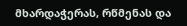მხარდაჭერას, რწმენას და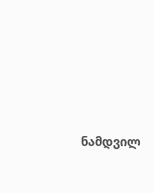ნამდვილ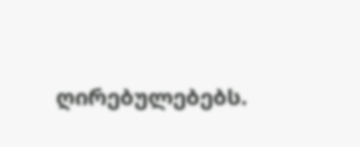ღირებულებებს.